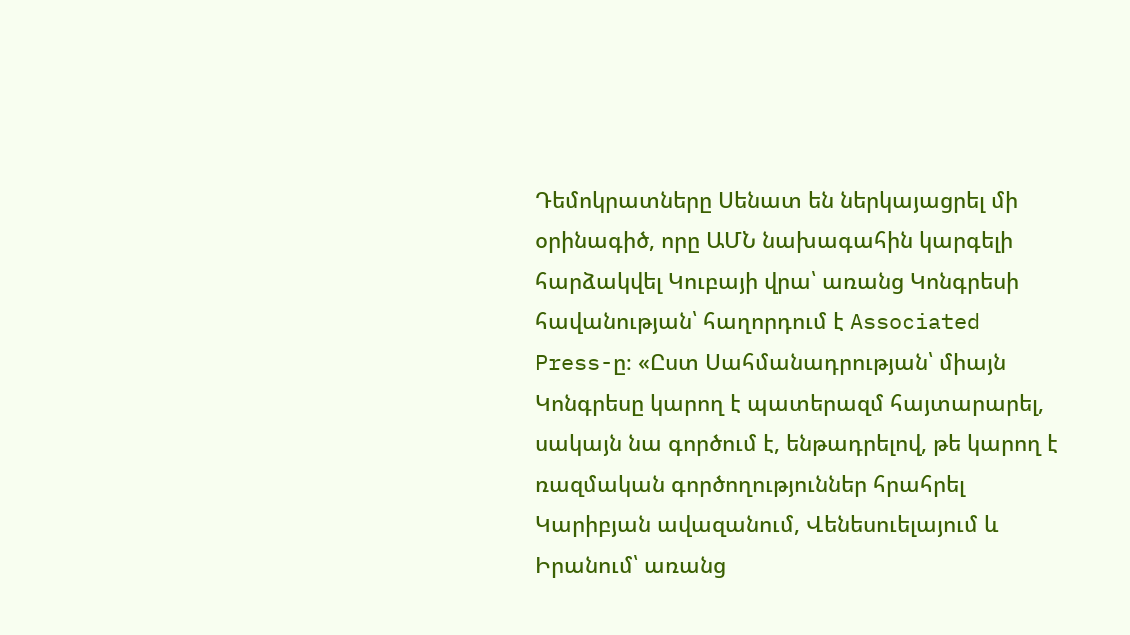Դեմոկրատները Սենատ են ներկայացրել մի օրինագիծ, որը ԱՄՆ նախագահին կարգելի հարձակվել Կուբայի վրա՝ առանց Կոնգրեսի հավանության՝ հաղորդում է Associated Press-ը։ «Ըստ Սահմանադրության՝ միայն Կոնգրեսը կարող է պատերազմ հայտարարել, սակայն նա գործում է, ենթադրելով, թե կարող է ռազմական գործողություններ հրահրել Կարիբյան ավազանում, Վենեսուելայում և Իրանում՝ առանց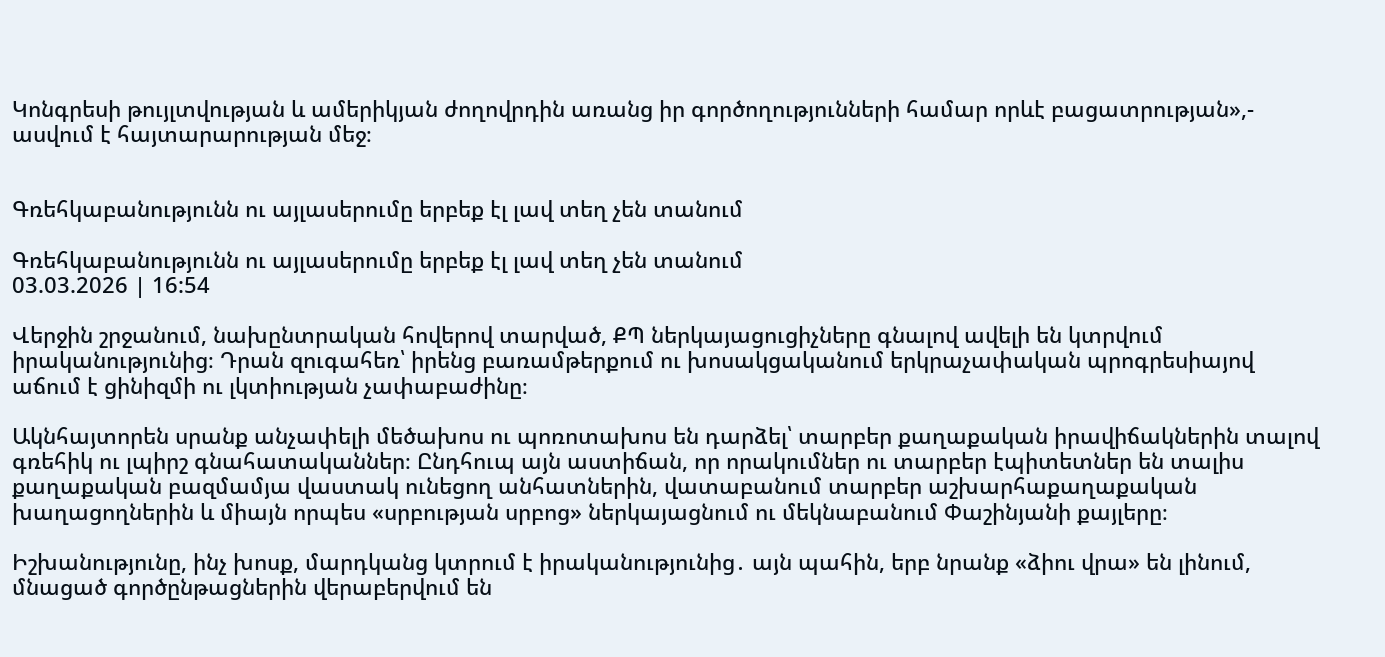Կոնգրեսի թույլտվության և ամերիկյան ժողովրդին առանց իր գործողությունների համար որևէ բացատրության»,- ասվում է հայտարարության մեջ։


Գռեհկաբանությունն ու այլասերումը երբեք էլ լավ տեղ չեն տանում

Գռեհկաբանությունն ու այլասերումը երբեք էլ լավ տեղ չեն տանում
03.03.2026 | 16:54

Վերջին շրջանում, նախընտրական հովերով տարված, ՔՊ ներկայացուցիչները գնալով ավելի են կտրվում իրականությունից։ Դրան զուգահեռ՝ իրենց բառամթերքում ու խոսակցականում երկրաչափական պրոգրեսիայով աճում է ցինիզմի ու լկտիության չափաբաժինը։

Ակնհայտորեն սրանք անչափելի մեծախոս ու պոռոտախոս են դարձել՝ տարբեր քաղաքական իրավիճակներին տալով գռեհիկ ու լպիրշ գնահատականներ։ Ընդհուպ այն աստիճան, որ որակումներ ու տարբեր էպիտետներ են տալիս քաղաքական բազմամյա վաստակ ունեցող անհատներին, վատաբանում տարբեր աշխարհաքաղաքական խաղացողներին և միայն որպես «սրբության սրբոց» ներկայացնում ու մեկնաբանում Փաշինյանի քայլերը։

Իշխանությունը, ինչ խոսք, մարդկանց կտրում է իրականությունից․ այն պահին, երբ նրանք «ձիու վրա» են լինում, մնացած գործընթացներին վերաբերվում են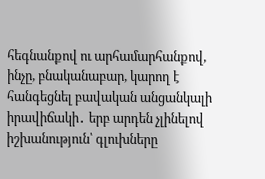հեգնանքով ու արհամարհանքով, ինչը, բնականաբար, կարող է հանգեցնել բավական անցանկալի իրավիճակի․ երբ արդեն չլինելով իշխանություն՝ գլուխները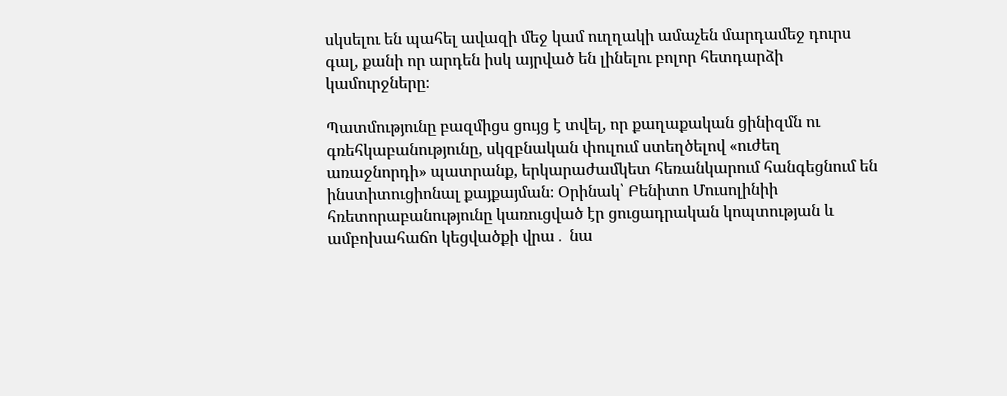սկսելու են պահել ավազի մեջ կամ ուղղակի ամաչեն մարդամեջ դուրս գալ, քանի որ արդեն իսկ այրված են լինելու բոլոր հետդարձի կամուրջները։

Պատմությունը բազմիցս ցույց է տվել, որ քաղաքական ցինիզմն ու գռեհկաբանությունը, սկզբնական փուլում ստեղծելով «ուժեղ առաջնորդի» պատրանք, երկարաժամկետ հեռանկարում հանգեցնում են ինստիտուցիոնալ քայքայման։ Օրինակ՝ Բենիտո Մուսոլինիի հռետորաբանությունը կառուցված էր ցուցադրական կոպտության և ամբոխահաճո կեցվածքի վրա․ նա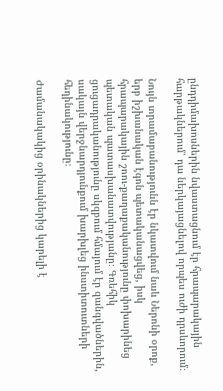ընդդիմախոսներին նվաստացնում էր հրապարակային հարթակներում՝ դա ներկայացնելով որպես ուժի դրսևորում։

Նույն տրամաբանությունն էր նկատվում նաև Ներոնի օրոք, երբ իշխանական էգոն պետականացվեց, իսկ հրապարակային շոու-քաղաքականությունը փոխարինեց պետական պատասխանատվությանը։ Գռեհիկ ցուցադրականությունը սկզբում հմայում էր զանգվածներին, սակայն վերջնարդյունքում խարխլեց ինստիտուտների հեղինակությունը։

Ժամանակակից օրինակներից կարելի է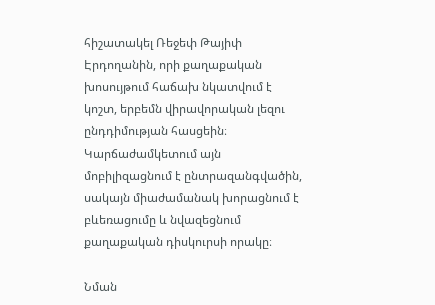հիշատակել Ռեջեփ Թայիփ Էրդողանին, որի քաղաքական խոսույթում հաճախ նկատվում է կոշտ, երբեմն վիրավորական լեզու ընդդիմության հասցեին։ Կարճաժամկետում այն մոբիլիզացնում է ընտրազանգվածին, սակայն միաժամանակ խորացնում է բևեռացումը և նվազեցնում քաղաքական դիսկուրսի որակը։

Նման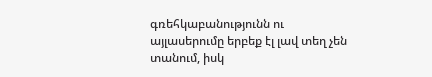գռեհկաբանությունն ու այլասերումը երբեք էլ լավ տեղ չեն տանում, իսկ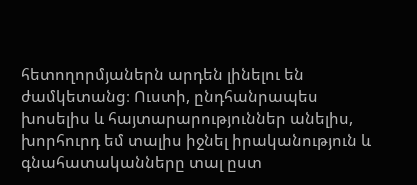հետողորմյաներն արդեն լինելու են ժամկետանց։ Ուստի, ընդհանրապես խոսելիս և հայտարարություններ անելիս, խորհուրդ եմ տալիս իջնել իրականություն և գնահատականները տալ ըստ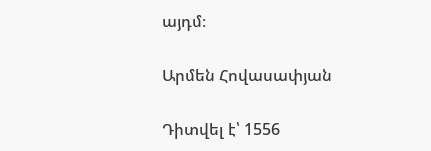այդմ։

Արմեն Հովասափյան

Դիտվել է՝ 1556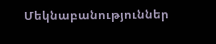Մեկնաբանություններ